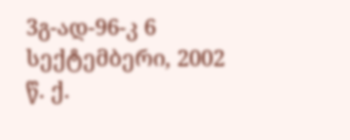3გ-ად-96-კ 6 სექტემბერი, 2002 წ. ქ.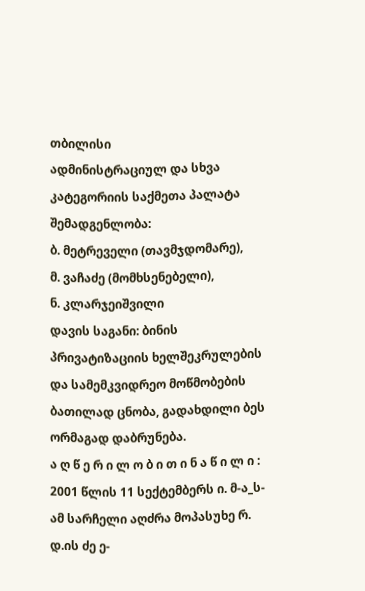თბილისი
ადმინისტრაციულ და სხვა კატეგორიის საქმეთა პალატა შემადგენლობა:
ბ. მეტრეველი (თავმჯდომარე),
მ. ვაჩაძე (მომხსენებელი),
ნ. კლარჯეიშვილი
დავის საგანი: ბინის პრივატიზაციის ხელშეკრულების და სამემკვიდრეო მოწმობების ბათილად ცნობა, გადახდილი ბეს ორმაგად დაბრუნება.
ა ღ წ ე რ ი ლ ო ბ ი თ ი ნ ა წ ი ლ ი :
2001 წლის 11 სექტემბერს ი. მ-ა_ს-ამ სარჩელი აღძრა მოპასუხე რ. დ.ის ძე ე-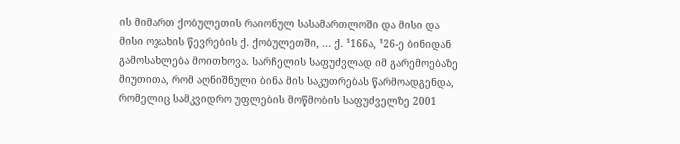ის მიმართ ქობულეთის რაიონულ სასამართლოში და მისი და მისი ოჯახის წევრების ქ. ქობულეთში, ... ქ. ¹166ა, ¹26-ე ბინიდან გამოსახლება მოითხოვა. სარჩელის საფუძვლად იმ გარემოებაზე მიუთითა, რომ აღნიშნული ბინა მის საკუთრებას წარმოადგენდა, რომელიც სამკვიდრო უფლების მოწმობის საფუძველზე 2001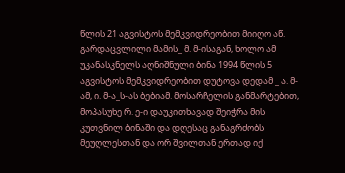წლის 21 აგვისტოს მემკვიდრეობით მიიღო აწ. გარდაცვლილი მამის_ მ. მ-ისაგან, ხოლო ამ უკანასკნელს აღნიშნული ბინა 1994 წლის 5 აგვისტოს მემკვიდრეობით დუტოვა დედამ _ ა. მ-ამ, ი. მ-ა_ს-ას ბებიამ. მოსარჩელის განმარტებით, მოპასუხე რ. ე-ი დაუკითხავად შეიჭრა მის კუთვნილ ბინაში და დღესაც განაგრძობს მეუღლესთან და ორ შვილთან ერთად იქ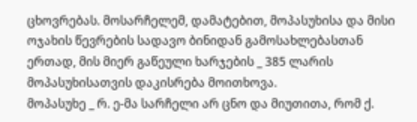ცხოვრებას. მოსარჩელემ, დამატებით, მოპასუხისა და მისი ოჯახის წევრების სადავო ბინიდან გამოსახლებასთან ერთად, მის მიერ გაწეული ხარჯების _ 385 ლარის მოპასუხისათვის დაკისრება მოითხოვა.
მოპასუხე _ რ. ე-მა სარჩელი არ ცნო და მიუთითა, რომ ქ.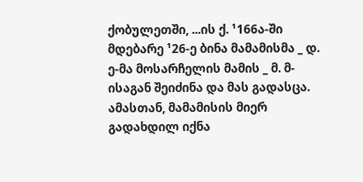ქობულეთში, ...ის ქ. ¹166ა-ში მდებარე ¹26-ე ბინა მამამისმა _ დ. ე-მა მოსარჩელის მამის _ მ. მ-ისაგან შეიძინა და მას გადასცა. ამასთან, მამამისის მიერ გადახდილ იქნა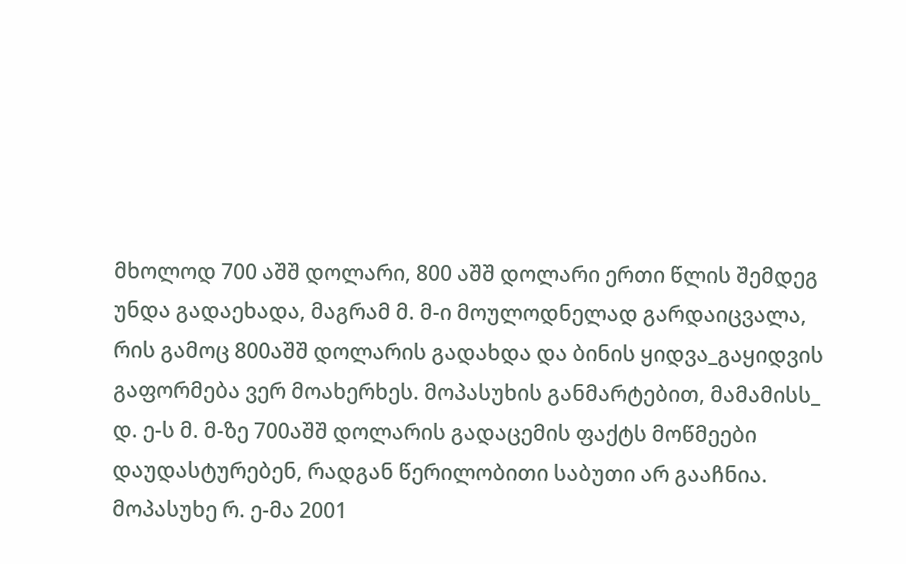მხოლოდ 700 აშშ დოლარი, 800 აშშ დოლარი ერთი წლის შემდეგ უნდა გადაეხადა, მაგრამ მ. მ-ი მოულოდნელად გარდაიცვალა, რის გამოც 800აშშ დოლარის გადახდა და ბინის ყიდვა_გაყიდვის გაფორმება ვერ მოახერხეს. მოპასუხის განმარტებით, მამამისს_ დ. ე-ს მ. მ-ზე 700აშშ დოლარის გადაცემის ფაქტს მოწმეები დაუდასტურებენ, რადგან წერილობითი საბუთი არ გააჩნია.
მოპასუხე რ. ე-მა 2001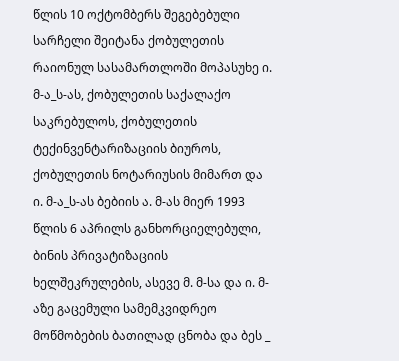წლის 10 ოქტომბერს შეგებებული სარჩელი შეიტანა ქობულეთის რაიონულ სასამართლოში მოპასუხე ი. მ-ა_ს-ას, ქობულეთის საქალაქო საკრებულოს, ქობულეთის ტექინვენტარიზაციის ბიუროს, ქობულეთის ნოტარიუსის მიმართ და ი. მ-ა_ს-ას ბებიის ა. მ-ას მიერ 1993 წლის 6 აპრილს განხორციელებული, ბინის პრივატიზაციის ხელშეკრულების, ასევე მ. მ-სა და ი. მ-აზე გაცემული სამემკვიდრეო მოწმობების ბათილად ცნობა და ბეს _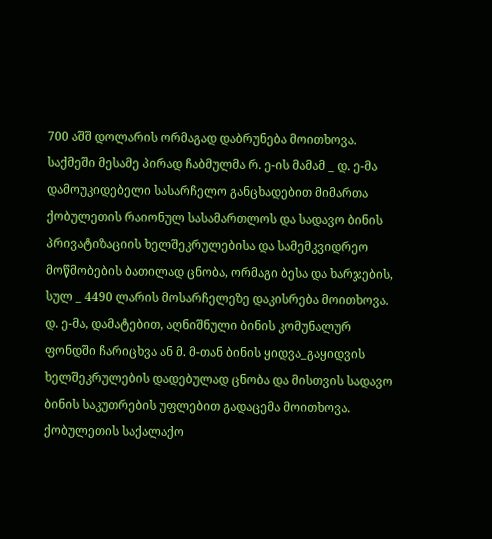700 აშშ დოლარის ორმაგად დაბრუნება მოითხოვა.
საქმეში მესამე პირად ჩაბმულმა რ. ე-ის მამამ _ დ. ე-მა დამოუკიდებელი სასარჩელო განცხადებით მიმართა ქობულეთის რაიონულ სასამართლოს და სადავო ბინის პრივატიზაციის ხელშეკრულებისა და სამემკვიდრეო მოწმობების ბათილად ცნობა, ორმაგი ბესა და ხარჯების, სულ _ 4490 ლარის მოსარჩელეზე დაკისრება მოითხოვა. დ. ე-მა, დამატებით, აღნიშნული ბინის კომუნალურ ფონდში ჩარიცხვა ან მ. მ-თან ბინის ყიდვა_გაყიდვის ხელშეკრულების დადებულად ცნობა და მისთვის სადავო ბინის საკუთრების უფლებით გადაცემა მოითხოვა.
ქობულეთის საქალაქო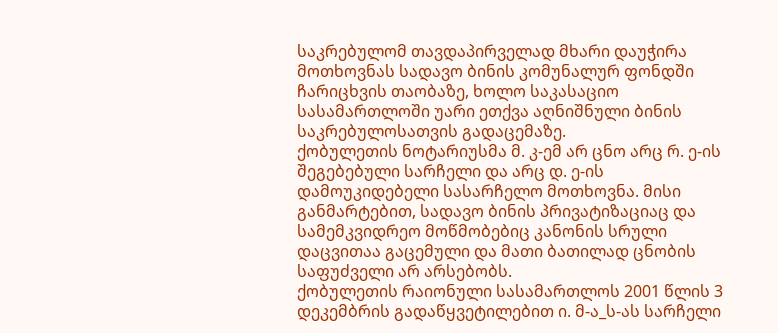საკრებულომ თავდაპირველად მხარი დაუჭირა მოთხოვნას სადავო ბინის კომუნალურ ფონდში ჩარიცხვის თაობაზე, ხოლო საკასაციო სასამართლოში უარი ეთქვა აღნიშნული ბინის საკრებულოსათვის გადაცემაზე.
ქობულეთის ნოტარიუსმა მ. კ-ემ არ ცნო არც რ. ე-ის შეგებებული სარჩელი და არც დ. ე-ის დამოუკიდებელი სასარჩელო მოთხოვნა. მისი განმარტებით, სადავო ბინის პრივატიზაციაც და სამემკვიდრეო მოწმობებიც კანონის სრული დაცვითაა გაცემული და მათი ბათილად ცნობის საფუძველი არ არსებობს.
ქობულეთის რაიონული სასამართლოს 2001 წლის 3 დეკემბრის გადაწყვეტილებით ი. მ-ა_ს-ას სარჩელი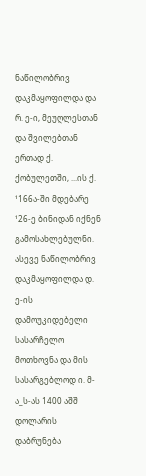ნაწილობრივ დაკმაყოფილდა და რ. ე-ი, მეუღლესთან და შვილებთან ერთად ქ. ქობულეთში, ...ის ქ. ¹166ა-ში მდებარე ¹26-ე ბინიდან იქნენ გამოსახლებულნი. ასევე ნაწილობრივ დაკმაყოფილდა დ. ე-ის დამოუკიდებელი სასარჩელო მოთხოვნა და მის სასარგებლოდ ი. მ-ა_ს-ას 1400 აშშ დოლარის დაბრუნება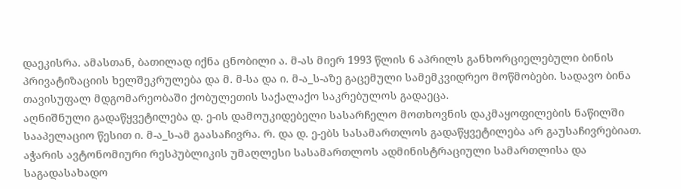დაეკისრა. ამასთან, ბათილად იქნა ცნობილი ა. მ-ას მიერ 1993 წლის 6 აპრილს განხორციელებული ბინის პრივატიზაციის ხელშეკრულება და მ. მ-სა და ი. მ-ა_ს-აზე გაცემული სამემკვიდრეო მოწმობები. სადავო ბინა თავისუფალ მდგომარეობაში ქობულეთის საქალაქო საკრებულოს გადაეცა.
აღნიშნული გადაწყვეტილება დ. ე-ის დამოუკიდებელი სასარჩელო მოთხოვნის დაკმაყოფილების ნაწილში სააპელაციო წესით ი. მ-ა_ს-ამ გაასაჩივრა. რ. და დ. ე-ებს სასამართლოს გადაწყვეტილება არ გაუსაჩივრებიათ.
აჭარის ავტონომიური რესპუბლიკის უმაღლესი სასამართლოს ადმინისტრაციული სამართლისა და საგადასახადო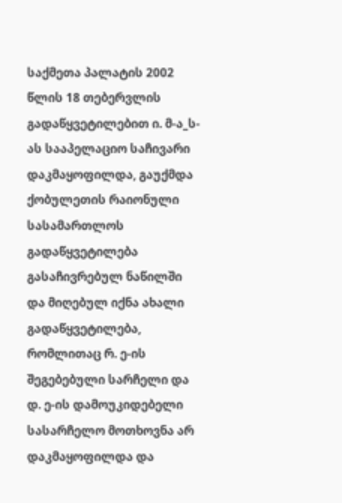საქმეთა პალატის 2002 წლის 18 თებერვლის გადაწყვეტილებით ი. მ-ა_ს-ას სააპელაციო საჩივარი დაკმაყოფილდა, გაუქმდა ქობულეთის რაიონული სასამართლოს გადაწყვეტილება გასაჩივრებულ ნაწილში და მიღებულ იქნა ახალი გადაწყვეტილება, რომლითაც რ. ე-ის შეგებებული სარჩელი და დ. ე-ის დამოუკიდებელი სასარჩელო მოთხოვნა არ დაკმაყოფილდა და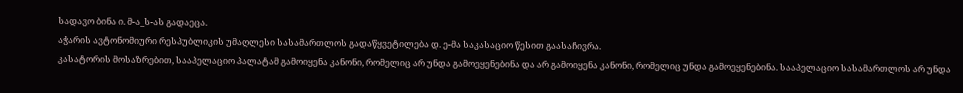სადავო ბინა ი. მ-ა_ს-ას გადაეცა.
აჭარის ავტონომიური რესპუბლიკის უმაღლესი სასამართლოს გადაწყვეტილება დ. ე-მა საკასაციო წესით გაასაჩივრა.
კასატორის მოსაზრებით, სააპელაციო პალატამ გამოიყენა კანონი, რომელიც არ უნდა გამოეყენებინა და არ გამოიყენა კანონი, რომელიც უნდა გამოეყენებინა. სააპელაციო სასამართლოს არ უნდა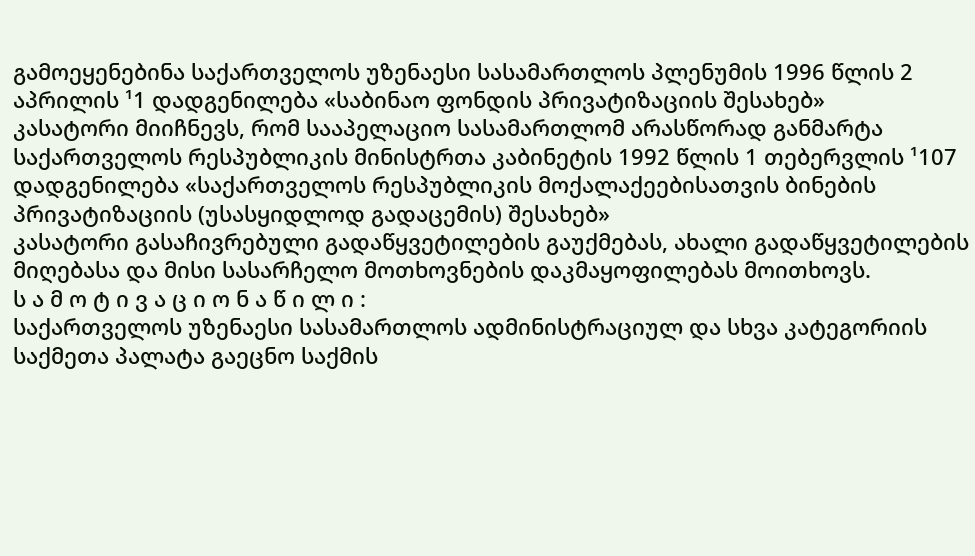გამოეყენებინა საქართველოს უზენაესი სასამართლოს პლენუმის 1996 წლის 2 აპრილის ¹1 დადგენილება «საბინაო ფონდის პრივატიზაციის შესახებ»
კასატორი მიიჩნევს, რომ სააპელაციო სასამართლომ არასწორად განმარტა საქართველოს რესპუბლიკის მინისტრთა კაბინეტის 1992 წლის 1 თებერვლის ¹107 დადგენილება «საქართველოს რესპუბლიკის მოქალაქეებისათვის ბინების პრივატიზაციის (უსასყიდლოდ გადაცემის) შესახებ»
კასატორი გასაჩივრებული გადაწყვეტილების გაუქმებას, ახალი გადაწყვეტილების მიღებასა და მისი სასარჩელო მოთხოვნების დაკმაყოფილებას მოითხოვს.
ს ა მ ო ტ ი ვ ა ც ი ო ნ ა წ ი ლ ი :
საქართველოს უზენაესი სასამართლოს ადმინისტრაციულ და სხვა კატეგორიის საქმეთა პალატა გაეცნო საქმის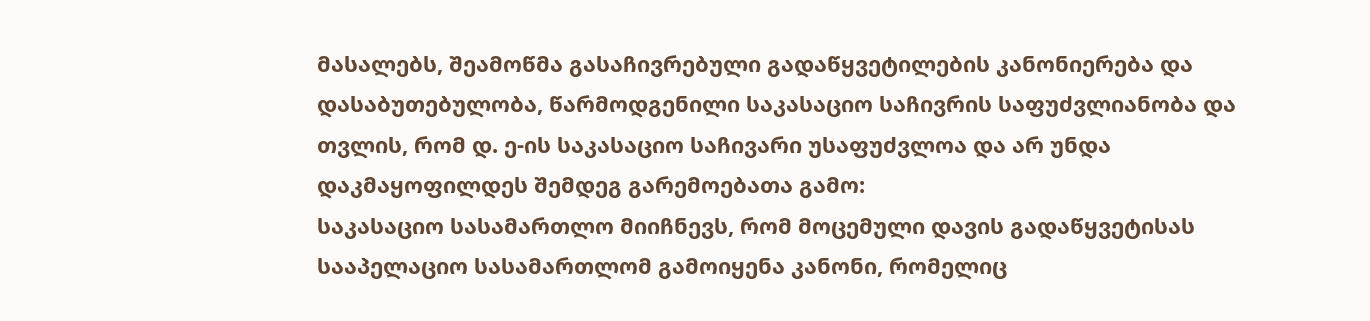მასალებს, შეამოწმა გასაჩივრებული გადაწყვეტილების კანონიერება და დასაბუთებულობა, წარმოდგენილი საკასაციო საჩივრის საფუძვლიანობა და თვლის, რომ დ. ე-ის საკასაციო საჩივარი უსაფუძვლოა და არ უნდა დაკმაყოფილდეს შემდეგ გარემოებათა გამო:
საკასაციო სასამართლო მიიჩნევს, რომ მოცემული დავის გადაწყვეტისას სააპელაციო სასამართლომ გამოიყენა კანონი, რომელიც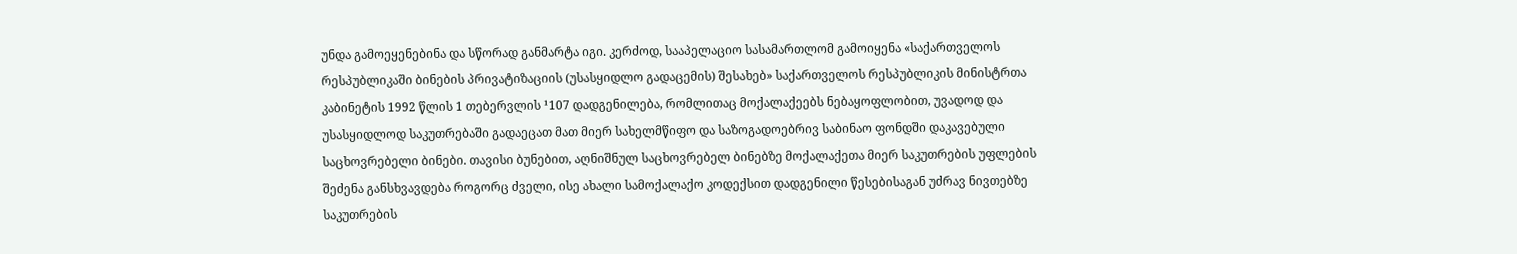უნდა გამოეყენებინა და სწორად განმარტა იგი. კერძოდ, სააპელაციო სასამართლომ გამოიყენა «საქართველოს რესპუბლიკაში ბინების პრივატიზაციის (უსასყიდლო გადაცემის) შესახებ» საქართველოს რესპუბლიკის მინისტრთა კაბინეტის 1992 წლის 1 თებერვლის ¹107 დადგენილება, რომლითაც მოქალაქეებს ნებაყოფლობით, უვადოდ და უსასყიდლოდ საკუთრებაში გადაეცათ მათ მიერ სახელმწიფო და საზოგადოებრივ საბინაო ფონდში დაკავებული საცხოვრებელი ბინები. თავისი ბუნებით, აღნიშნულ საცხოვრებელ ბინებზე მოქალაქეთა მიერ საკუთრების უფლების შეძენა განსხვავდება როგორც ძველი, ისე ახალი სამოქალაქო კოდექსით დადგენილი წესებისაგან უძრავ ნივთებზე საკუთრების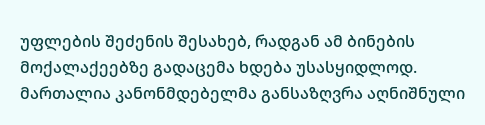უფლების შეძენის შესახებ, რადგან ამ ბინების მოქალაქეებზე გადაცემა ხდება უსასყიდლოდ. მართალია კანონმდებელმა განსაზღვრა აღნიშნული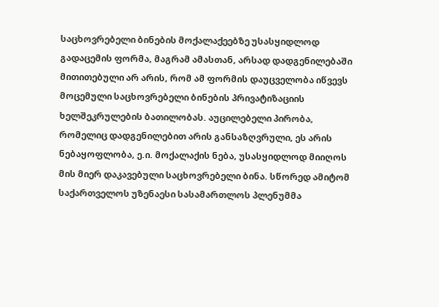საცხოვრებელი ბინების მოქალაქეებზე უსასყიდლოდ გადაცემის ფორმა, მაგრამ ამასთან, არსად დადგენილებაში მითითებული არ არის, რომ ამ ფორმის დაუცველობა იწვევს მოცემული საცხოვრებელი ბინების პრივატიზაციის ხელშეკრულების ბათილობას. აუცილებელი პირობა, რომელიც დადგენილებით არის განსაზღვრული, ეს არის ნებაყოფლობა, ე.ი. მოქალაქის ნება, უსასყიდლოდ მიიღოს მის მიერ დაკავებული საცხოვრებელი ბინა. სწორედ ამიტომ საქართველოს უზენაესი სასამართლოს პლენუმმა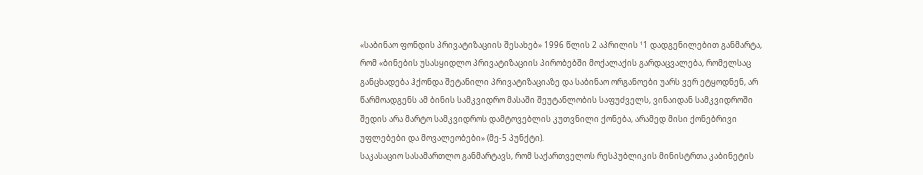«საბინაო ფონდის პრივატიზაციის შესახებ» 1996 წლის 2 აპრილის ¹1 დადგენილებით განმარტა, რომ «ბინების უსასყიდლო პრივატიზაციის პირობებში მოქალაქის გარდაცვალება, რომელსაც განცხადება ჰქონდა შეტანილი პრივატიზაციაზე და საბინაო ორგანოები უარს ვერ ეტყოდნენ, არ წარმოადგენს ამ ბინის სამკვიდრო მასაში შეუტანლობის საფუძველს, ვინაიდან სამკვიდროში შედის არა მარტო სამკვიდროს დამტოვებლის კუთვნილი ქონება, არამედ მისი ქონებრივი უფლებები და მოვალეობები» (მე-5 პუნქტი).
საკასაციო სასამართლო განმარტავს, რომ საქართველოს რესპუბლიკის მინისტრთა კაბინეტის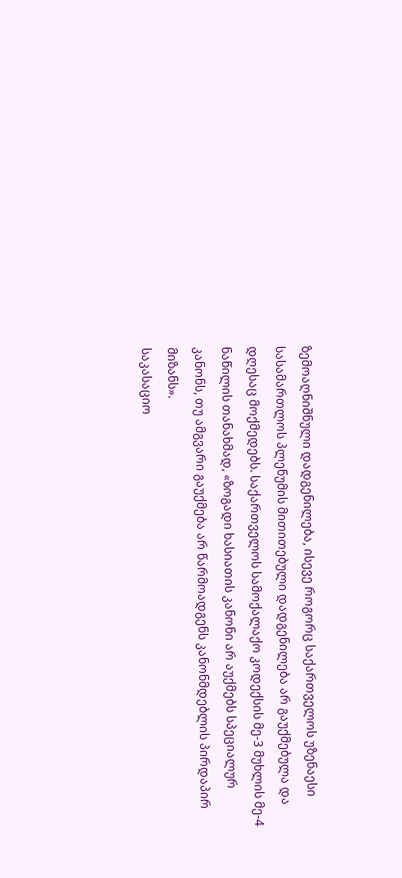ზემოაღნიშნული დადგენილება, ისევე როგორც საქართველოს უზენაესი სასამართლოს პლენუმის მითითებული დადგენილება არ გაუქმებულა და დღესაც მოქმედებს. საქართველოს სამოქალაქო კოდექსის მე-3 მუხლის მე-4 ნაწილის თანახმად, «ზოგადი ხასიათის კანონი არ აუქმებს სპეციალურ კანონს, თუ ამგვარი გაუქმება არ წარმოადგენს კანონმდებლის პირდაპირ მიზანს».
საკასაციო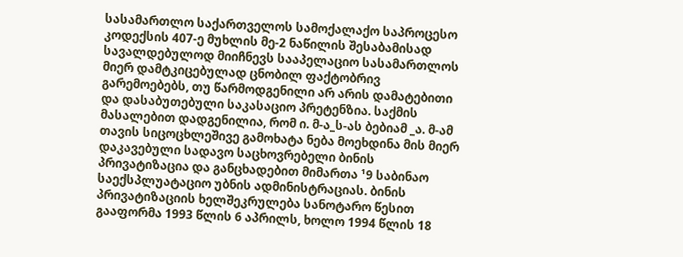სასამართლო საქართველოს სამოქალაქო საპროცესო კოდექსის 407-ე მუხლის მე-2 ნაწილის შესაბამისად სავალდებულოდ მიიჩნევს სააპელაციო სასამართლოს მიერ დამტკიცებულად ცნობილ ფაქტობრივ გარემოებებს, თუ წარმოდგენილი არ არის დამატებითი და დასაბუთებული საკასაციო პრეტენზია. საქმის მასალებით დადგენილია, რომ ი. მ-ა_ს-ას ბებიამ _ა. მ-ამ თავის სიცოცხლეშივე გამოხატა ნება მოეხდინა მის მიერ დაკავებული სადავო საცხოვრებელი ბინის პრივატიზაცია და განცხადებით მიმართა ¹9 საბინაო საექსპლუატაციო უბნის ადმინისტრაციას. ბინის პრივატიზაციის ხელშეკრულება სანოტარო წესით გააფორმა 1993 წლის 6 აპრილს, ხოლო 1994 წლის 18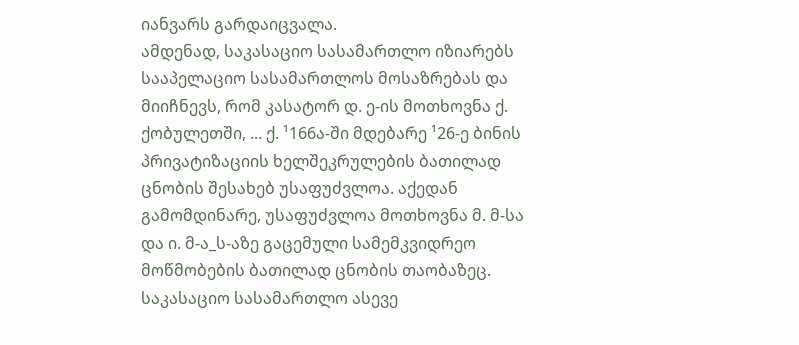იანვარს გარდაიცვალა.
ამდენად, საკასაციო სასამართლო იზიარებს სააპელაციო სასამართლოს მოსაზრებას და მიიჩნევს, რომ კასატორ დ. ე-ის მოთხოვნა ქ. ქობულეთში, ... ქ. ¹166ა-ში მდებარე ¹26-ე ბინის პრივატიზაციის ხელშეკრულების ბათილად ცნობის შესახებ უსაფუძვლოა. აქედან გამომდინარე, უსაფუძვლოა მოთხოვნა მ. მ-სა და ი. მ-ა_ს-აზე გაცემული სამემკვიდრეო მოწმობების ბათილად ცნობის თაობაზეც.
საკასაციო სასამართლო ასევე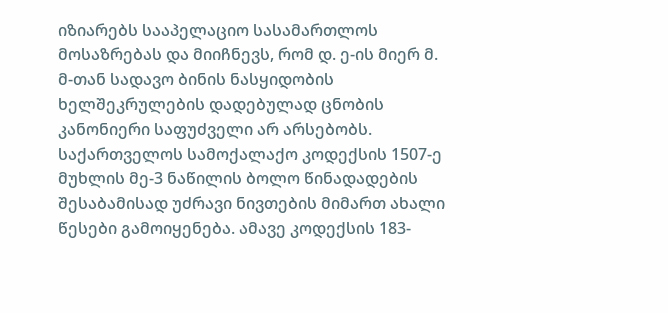იზიარებს სააპელაციო სასამართლოს მოსაზრებას და მიიჩნევს, რომ დ. ე-ის მიერ მ. მ-თან სადავო ბინის ნასყიდობის ხელშეკრულების დადებულად ცნობის კანონიერი საფუძველი არ არსებობს. საქართველოს სამოქალაქო კოდექსის 1507-ე მუხლის მე-3 ნაწილის ბოლო წინადადების შესაბამისად უძრავი ნივთების მიმართ ახალი წესები გამოიყენება. ამავე კოდექსის 183-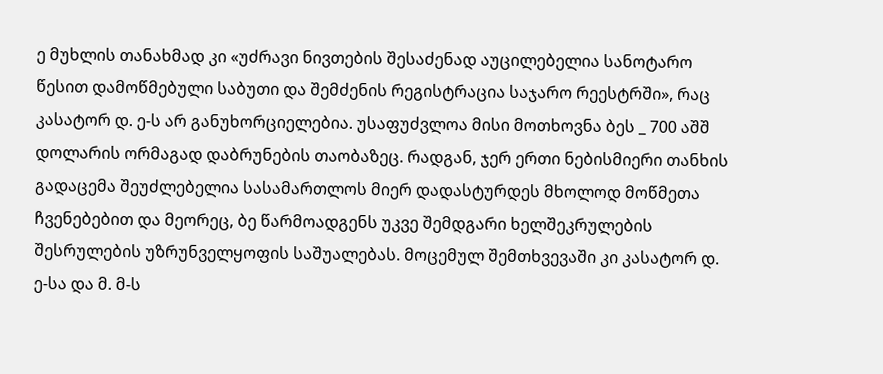ე მუხლის თანახმად კი «უძრავი ნივთების შესაძენად აუცილებელია სანოტარო წესით დამოწმებული საბუთი და შემძენის რეგისტრაცია საჯარო რეესტრში», რაც კასატორ დ. ე-ს არ განუხორციელებია. უსაფუძვლოა მისი მოთხოვნა ბეს _ 700 აშშ დოლარის ორმაგად დაბრუნების თაობაზეც. რადგან, ჯერ ერთი ნებისმიერი თანხის გადაცემა შეუძლებელია სასამართლოს მიერ დადასტურდეს მხოლოდ მოწმეთა ჩვენებებით და მეორეც, ბე წარმოადგენს უკვე შემდგარი ხელშეკრულების შესრულების უზრუნველყოფის საშუალებას. მოცემულ შემთხვევაში კი კასატორ დ. ე-სა და მ. მ-ს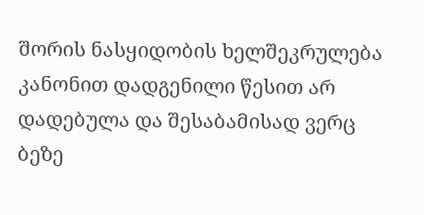შორის ნასყიდობის ხელშეკრულება კანონით დადგენილი წესით არ დადებულა და შესაბამისად ვერც ბეზე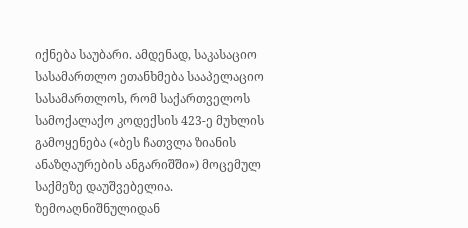იქნება საუბარი. ამდენად, საკასაციო სასამართლო ეთანხმება სააპელაციო სასამართლოს, რომ საქართველოს სამოქალაქო კოდექსის 423-ე მუხლის გამოყენება («ბეს ჩათვლა ზიანის ანაზღაურების ანგარიშში») მოცემულ საქმეზე დაუშვებელია.
ზემოაღნიშნულიდან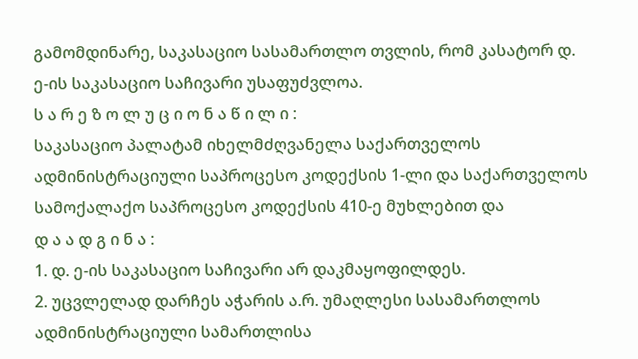გამომდინარე, საკასაციო სასამართლო თვლის, რომ კასატორ დ. ე-ის საკასაციო საჩივარი უსაფუძვლოა.
ს ა რ ე ზ ო ლ უ ც ი ო ნ ა წ ი ლ ი :
საკასაციო პალატამ იხელმძღვანელა საქართველოს ადმინისტრაციული საპროცესო კოდექსის 1-ლი და საქართველოს სამოქალაქო საპროცესო კოდექსის 410-ე მუხლებით და
დ ა ა დ გ ი ნ ა :
1. დ. ე-ის საკასაციო საჩივარი არ დაკმაყოფილდეს.
2. უცვლელად დარჩეს აჭარის ა.რ. უმაღლესი სასამართლოს ადმინისტრაციული სამართლისა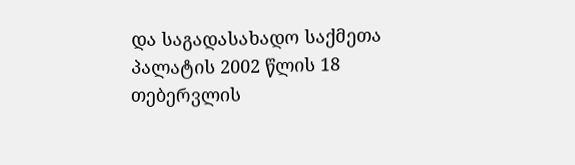და საგადასახადო საქმეთა პალატის 2002 წლის 18 თებერვლის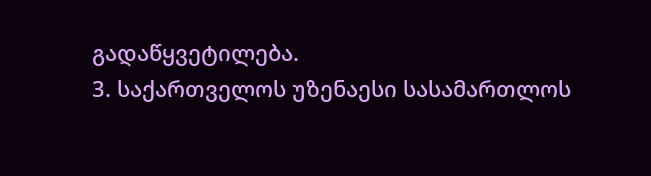გადაწყვეტილება.
3. საქართველოს უზენაესი სასამართლოს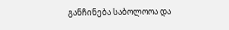განჩინება საბოლოოა და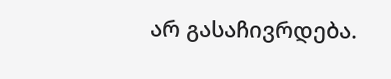არ გასაჩივრდება.